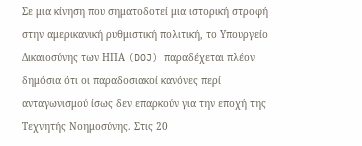Σε μια κίνηση που σηματοδοτεί μια ιστορική στροφή στην αμερικανική ρυθμιστική πολιτική, το Υπουργείο Δικαιοσύνης των ΗΠΑ (DOJ) παραδέχεται πλέον δημόσια ότι οι παραδοσιακοί κανόνες περί ανταγωνισμού ίσως δεν επαρκούν για την εποχή της Τεχνητής Νοημοσύνης. Στις 20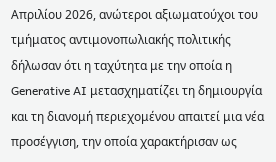Απριλίου 2026, ανώτεροι αξιωματούχοι του τμήματος αντιμονοπωλιακής πολιτικής δήλωσαν ότι η ταχύτητα με την οποία η Generative AI μετασχηματίζει τη δημιουργία και τη διανομή περιεχομένου απαιτεί μια νέα προσέγγιση, την οποία χαρακτήρισαν ως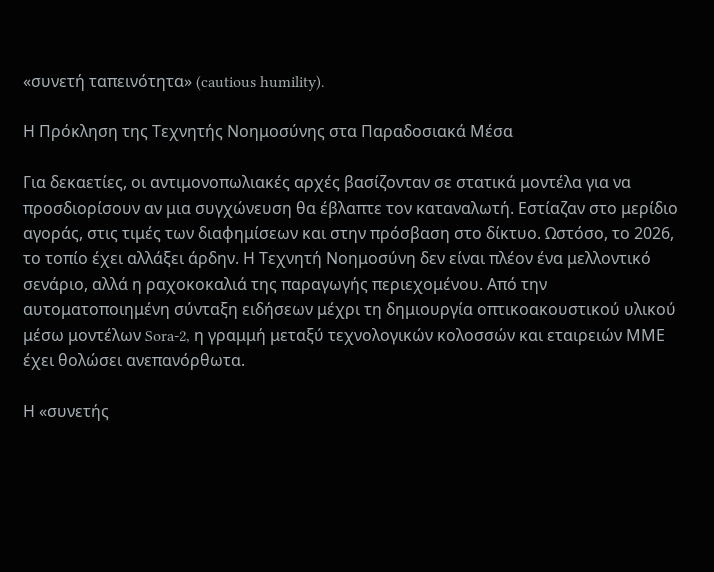«συνετή ταπεινότητα» (cautious humility).

Η Πρόκληση της Τεχνητής Νοημοσύνης στα Παραδοσιακά Μέσα

Για δεκαετίες, οι αντιμονοπωλιακές αρχές βασίζονταν σε στατικά μοντέλα για να προσδιορίσουν αν μια συγχώνευση θα έβλαπτε τον καταναλωτή. Εστίαζαν στο μερίδιο αγοράς, στις τιμές των διαφημίσεων και στην πρόσβαση στο δίκτυο. Ωστόσο, το 2026, το τοπίο έχει αλλάξει άρδην. Η Τεχνητή Νοημοσύνη δεν είναι πλέον ένα μελλοντικό σενάριο, αλλά η ραχοκοκαλιά της παραγωγής περιεχομένου. Από την αυτοματοποιημένη σύνταξη ειδήσεων μέχρι τη δημιουργία οπτικοακουστικού υλικού μέσω μοντέλων Sora-2, η γραμμή μεταξύ τεχνολογικών κολοσσών και εταιρειών ΜΜΕ έχει θολώσει ανεπανόρθωτα.

Η «συνετής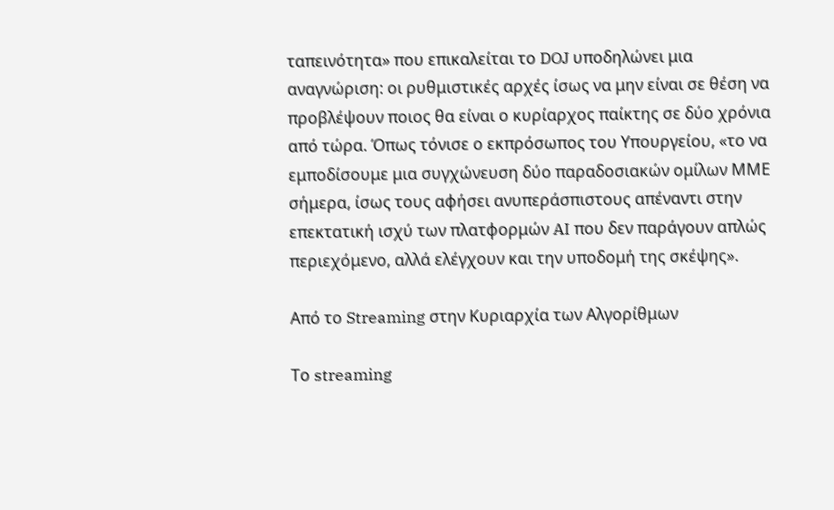ταπεινότητα» που επικαλείται το DOJ υποδηλώνει μια αναγνώριση: οι ρυθμιστικές αρχές ίσως να μην είναι σε θέση να προβλέψουν ποιος θα είναι ο κυρίαρχος παίκτης σε δύο χρόνια από τώρα. Όπως τόνισε ο εκπρόσωπος του Υπουργείου, «το να εμποδίσουμε μια συγχώνευση δύο παραδοσιακών ομίλων ΜΜΕ σήμερα, ίσως τους αφήσει ανυπεράσπιστους απέναντι στην επεκτατική ισχύ των πλατφορμών AI που δεν παράγουν απλώς περιεχόμενο, αλλά ελέγχουν και την υποδομή της σκέψης».

Από το Streaming στην Κυριαρχία των Αλγορίθμων

Το streaming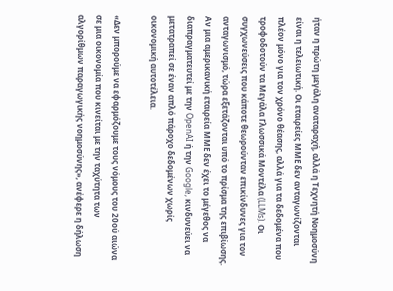ήταν η πρώτη μεγάλη αναταραχή, αλλά η Τεχνητή Νοημοσύνη είναι η τελειωτική. Οι εταιρείες ΜΜΕ δεν ανταγωνίζονται πλέον μόνο για τον χρόνο θέασης, αλλά για τα δεδομένα που τροφοδοτούν τα Μεγάλα Γλωσσικά Μοντέλα (LLMs). Οι συγχωνεύσεις που κάποτε θεωρούνταν επικίνδυνες για τον ανταγωνισμό, τώρα εξετάζονται υπό το πρίσμα της επιβίωσης. Αν μια αμερικανική εταιρεία ΜΜΕ δεν έχει το μέγεθος να διαπραγματευτεί με την OpenAI ή την Google, κινδυνεύει να μετατραπεί σε έναν απλό πάροχο δεδομένων χωρίς οικονομική αυτοτέλεια.

«Δεν μπορούμε να εφαρμόζουμε τους νόμους του 20ού αιώνα σε μια οικονομία που κινείται με την ταχύτητα των αλγορίθμων παραγωγικής νοημοσύνης», ανέφερε η δήλωση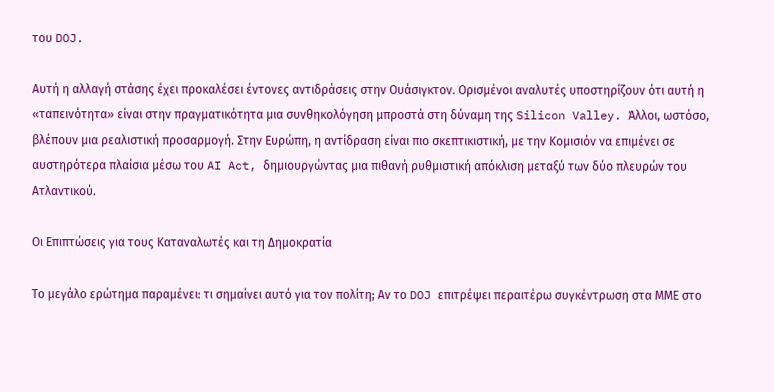του DOJ.

Αυτή η αλλαγή στάσης έχει προκαλέσει έντονες αντιδράσεις στην Ουάσιγκτον. Ορισμένοι αναλυτές υποστηρίζουν ότι αυτή η «ταπεινότητα» είναι στην πραγματικότητα μια συνθηκολόγηση μπροστά στη δύναμη της Silicon Valley. Άλλοι, ωστόσο, βλέπουν μια ρεαλιστική προσαρμογή. Στην Ευρώπη, η αντίδραση είναι πιο σκεπτικιστική, με την Κομισιόν να επιμένει σε αυστηρότερα πλαίσια μέσω του AI Act, δημιουργώντας μια πιθανή ρυθμιστική απόκλιση μεταξύ των δύο πλευρών του Ατλαντικού.

Οι Επιπτώσεις για τους Καταναλωτές και τη Δημοκρατία

Το μεγάλο ερώτημα παραμένει: τι σημαίνει αυτό για τον πολίτη; Αν το DOJ επιτρέψει περαιτέρω συγκέντρωση στα ΜΜΕ στο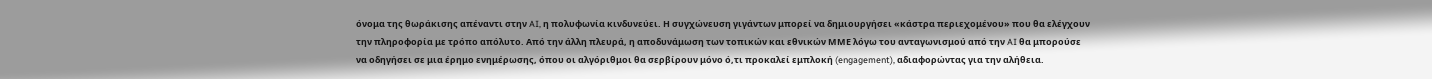όνομα της θωράκισης απέναντι στην AI, η πολυφωνία κινδυνεύει. Η συγχώνευση γιγάντων μπορεί να δημιουργήσει «κάστρα περιεχομένου» που θα ελέγχουν την πληροφορία με τρόπο απόλυτο. Από την άλλη πλευρά, η αποδυνάμωση των τοπικών και εθνικών ΜΜΕ λόγω του ανταγωνισμού από την AI θα μπορούσε να οδηγήσει σε μια έρημο ενημέρωσης, όπου οι αλγόριθμοι θα σερβίρουν μόνο ό,τι προκαλεί εμπλοκή (engagement), αδιαφορώντας για την αλήθεια.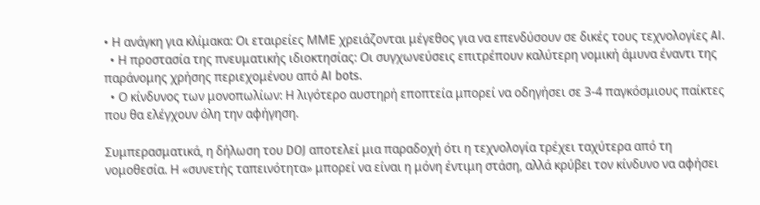• Η ανάγκη για κλίμακα: Οι εταιρείες ΜΜΕ χρειάζονται μέγεθος για να επενδύσουν σε δικές τους τεχνολογίες AI.
  • Η προστασία της πνευματικής ιδιοκτησίας: Οι συγχωνεύσεις επιτρέπουν καλύτερη νομική άμυνα έναντι της παράνομης χρήσης περιεχομένου από AI bots.
  • Ο κίνδυνος των μονοπωλίων: Η λιγότερο αυστηρή εποπτεία μπορεί να οδηγήσει σε 3-4 παγκόσμιους παίκτες που θα ελέγχουν όλη την αφήγηση.

Συμπερασματικά, η δήλωση του DOJ αποτελεί μια παραδοχή ότι η τεχνολογία τρέχει ταχύτερα από τη νομοθεσία. Η «συνετής ταπεινότητα» μπορεί να είναι η μόνη έντιμη στάση, αλλά κρύβει τον κίνδυνο να αφήσει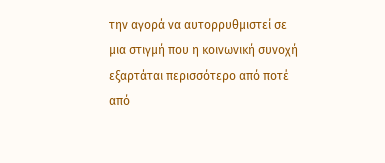την αγορά να αυτορρυθμιστεί σε μια στιγμή που η κοινωνική συνοχή εξαρτάται περισσότερο από ποτέ από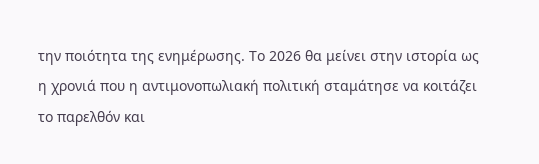την ποιότητα της ενημέρωσης. Το 2026 θα μείνει στην ιστορία ως η χρονιά που η αντιμονοπωλιακή πολιτική σταμάτησε να κοιτάζει το παρελθόν και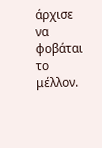άρχισε να φοβάται το μέλλον.